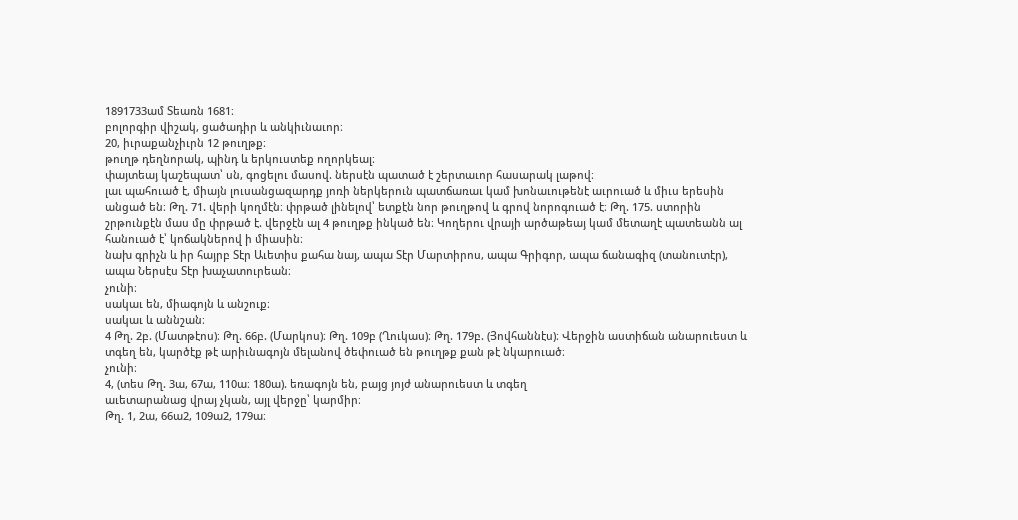1891733ամ Տեառն 1681։
բոլորգիր վիշակ, ցածադիր և անկիւնաւոր։
20, իւրաքանչիւրն 12 թուղթք։
թուղթ դեղնորակ, պինդ և երկուստեք ողորկեալ։
փայտեայ կաշեպատ՝ սն, գոցելու մասով. ներսէն պատած է շերտաւոր հասարակ լաթով։
լաւ պահուած է, միայն լուսանցազարդք յոռի ներկերուն պատճառաւ կամ խոնաւութենէ աւրուած և միւս երեսին անցած են։ Թղ. 71. վերի կողմէն։ փրթած լինելով՝ ետքէն նոր թուղթով և գրով նորոգուած է։ Թղ. 175. ստորին շրթունքէն մաս մը փրթած է. վերջէն ալ 4 թուղթք ինկած են։ Կողերու վրայի արծաթեայ կամ մետաղէ պատեանն ալ հանուած է՝ կոճակներով ի միասին։
նախ գրիչն և իր հայրբ Տէր Աւետիս քահա նայ, ապա Տէր Մարտիրոս, ապա Գրիգոր, ապա ճանագիզ (տանուտէր), ապա Ներսէս Տէր խաչատուրեան։
չունի։
սակաւ են, միագոյն և անշուք։
սակաւ և աննշան։
4 Թղ. 2բ. (Մատթէոս)։ Թղ. 66բ. (Մարկոս)։ Թղ. 109բ (Ղուկաս)։ Թղ. 179բ. (Յովհաննէս)։ Վերջին աստիճան անարուեստ և տգեղ են, կարծէք թէ արիւնագոյն մելանով ծեփուած են թուղթք քան թէ նկարուած։
չունի։
4, (տես Թղ. 3ա, 67ա, 110ա։ 180ա). եռագոյն են, բայց յոյժ անարուեստ և տգեղ
աւետարանաց վրայ չկան, այլ վերջը՝ կարմիր։
Թղ. 1, 2ա, 66ա2, 109ա2, 179ա։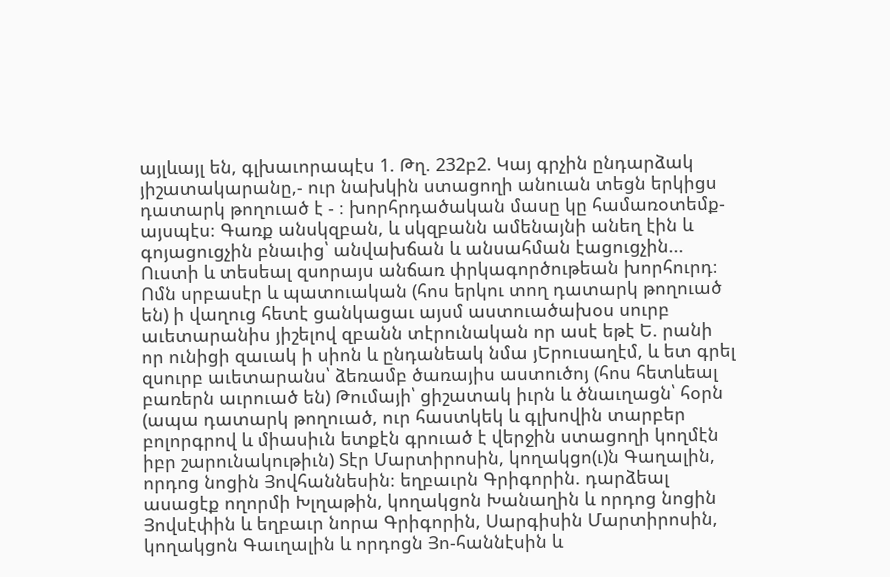այլևայլ են, գլխաւորապէս 1. Թղ. 232բ2. Կայ գրչին ընդարձակ յիշատակարանը,- ուր նախկին ստացողի անուան տեցն երկիցս դատարկ թողուած է - ։ խորհրդածական մասը կը համառօտեմք- այսպէս։ Գառք անսկզբան, և սկզբանն ամենայնի անեղ էին և գոյացուցչին բնաւից՝ անվախճան և անսահման էացուցչին... Ուստի և տեսեալ զսորայս անճառ փրկագործութեան խորհուրդ։ Ոմն սրբասէր և պատուական (հոս երկու տող դատարկ թողուած են) ի վաղուց հետէ ցանկացաւ այսմ աստուածախօս սուրբ աւետարանիս յիշելով զբանն տէրունական որ ասէ եթէ Ե. րանի որ ունիցի զաւակ ի սիոն և ընդանեակ նմա յԵրուսաղէմ, և ետ գրել զսուրբ աւետարանս՝ ձեռամբ ծառայիս աստուծոյ (հոս հետևեալ բառերն աւրուած են) Թումայի՝ ցիշատակ իւրն և ծնաւղացն՝ հօրն (ապա դատարկ թողուած, ուր հաստկեկ և գլխովին տարբեր բոլորգրով և միասիւն ետքէն գրուած է վերջին ստացողի կողմէն իբր շարունակութիւն) Տէր Մարտիրոսին, կողակցո(ւ)ն Գաղալին, որդոց նոցին Յովհաննեսին։ եղբաւրն Գրիգորին. դարձեալ ասացէք ողորմի Խլղաթին, կողակցոն Խանաղին և որդոց նոցին Յովսէփին և եղբաւր նորա Գրիգորին, Սարգիսին Մարտիրոսին, կողակցոն Գաւղալին և որդոցն Յո-հաննէսին և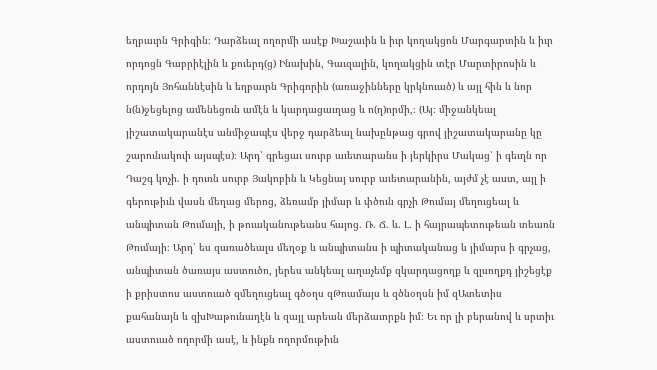եղբաւրն Գրիգին։ Դարձեալ ողորմի ասէք Խաշաւին և իւր կողակցոն Մարգարտին և իւր որդոցն Գաբրիէլին և քուերդ(ց) Ինախին, Գաւզալին, կողակցին տէր Մարտիրոսին և որդոյն Յոհաննէսին և եղբաւրն Գրիգորին (առաջինները կրկնուած) և այլ հին և նոր ն(ն)ջեցելոց ամենեցուն ամէն և կարդացաւղաց և ո(ղ)որմի,։ (Այ։ միջանկեալ յիշատակարանէս անմիջապէս վերջ դարձեալ նախընթաց գրով յիշատակարանը կը շարունակուի այսպէս)։ Արդ՝ գրեցաւ սուրբ աւետարանս ի յերկիրս Մակաց՝ ի գեւղն որ Դաշգ կոչի. ի դուռն սուրբ Յակոբին և Կեցնայ սուրբ աւետարանին, այժմ չէ աստ, այլ ի գերութիւն վասն մեղաց մերոց, ձեռամբ յիմար և փծուն գրչի Թումայ մեղուցեալ և անպիտան Թումայի, ի թուականութեանս հայոց. Ռ. Ճ. և. Լ. ի հայրապետութեան տեառն Թումայի։ Արդ՝ ես զառածեալս մեղօք և անպիտանս ի պիտականաց և յիմարս ի գրչաց, անպիտան ծառայս աստուծո, յերես անկեալ աղաչեմք զկարդացողք և զլսողքդ յիշեցէք ի քրիստոս աստուած զմեղուցեալ գծօղս զԹոամայս և զծնօղսն իմ զԱտետիս քահանայն և զխԽաթունաղէն և զայլ արեան մերձաւորքն իմ։ Եւ որ լի բերանով և սրտիւ աստուած ողորմի ասէ, և ինքն ողորմութիւն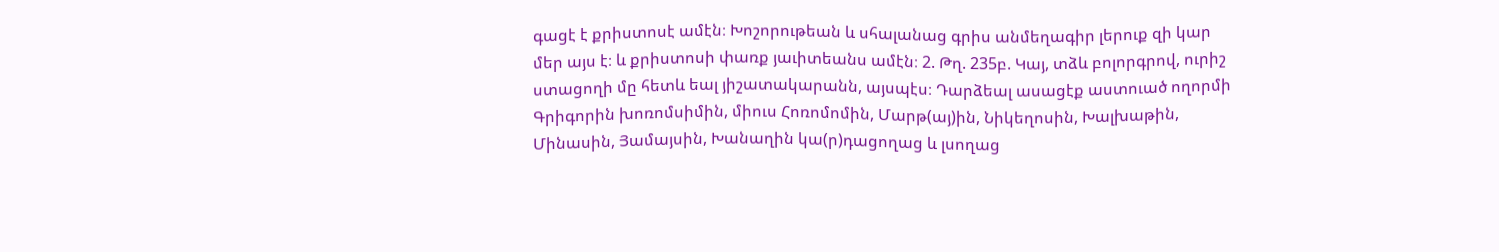գացէ է քրիստոսէ ամէն։ Խոշորութեան և սհալանաց գրիս անմեղագիր լերուք զի կար մեր այս է։ և քրիստոսի փառք յաւիտեանս ամէն։ 2. Թղ. 235բ. Կայ, տձև բոլորգրով, ուրիշ ստացողի մը հետև եալ յիշատակարանն, այսպէս։ Դարձեալ ասացէք աստուած ողորմի Գրիգորին խոռոմսիմին, միուս Հոռոմոմին, Մարթ(այ)ին, Նիկեղոսին, Խալխաթին, Մինասին, Յամայսին, Խանաղին կա(ր)դացողաց և լսողաց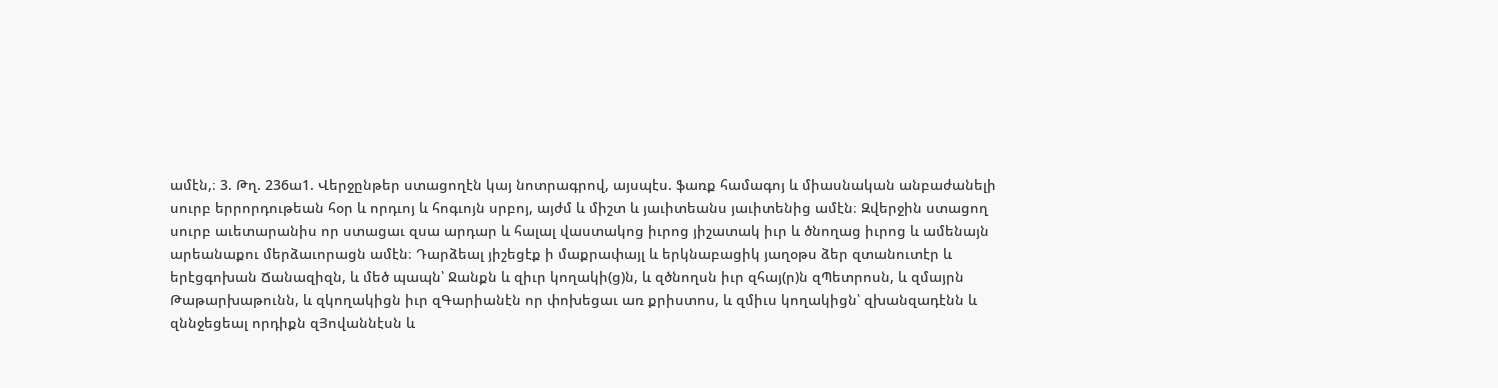ամէն,։ 3. Թղ. 236ա1. Վերջընթեր ստացողէն կայ նոտրագրով, այսպէս. ֆառք համագոյ և միասնական անբաժանելի սուրբ երրորդութեան հօր և որդւոյ և հոգւոյն սրբոյ, այժմ և միշտ և յաւիտեանս յաւիտենից ամէն։ Զվերջին ստացող սուրբ աւետարանիս որ ստացաւ զսա արդար և հալալ վաստակոց իւրոց յիշատակ իւր և ծնողաց իւրոց և ամենայն արեանաքու մերձաւորացն ամէն։ Դարձեալ յիշեցէք ի մաքրափայլ և երկնաբացիկ յաղօթս ձեր զտանուտէր և երէցգոխան Ճանազիզն, և մեծ պապն՝ Ջանքն և զիւր կողակի(ց)ն, և զծնողսն իւր զհայ(ր)ն զՊետրոսն, և զմայրն Թաթարխաթունն, և զկողակիցն իւր զԳարիանէն որ փոխեցաւ առ քրիստոս, և զմիւս կողակիցն՝ զխանզադէնն և զննջեցեալ որդիքն զՅովաննէսն և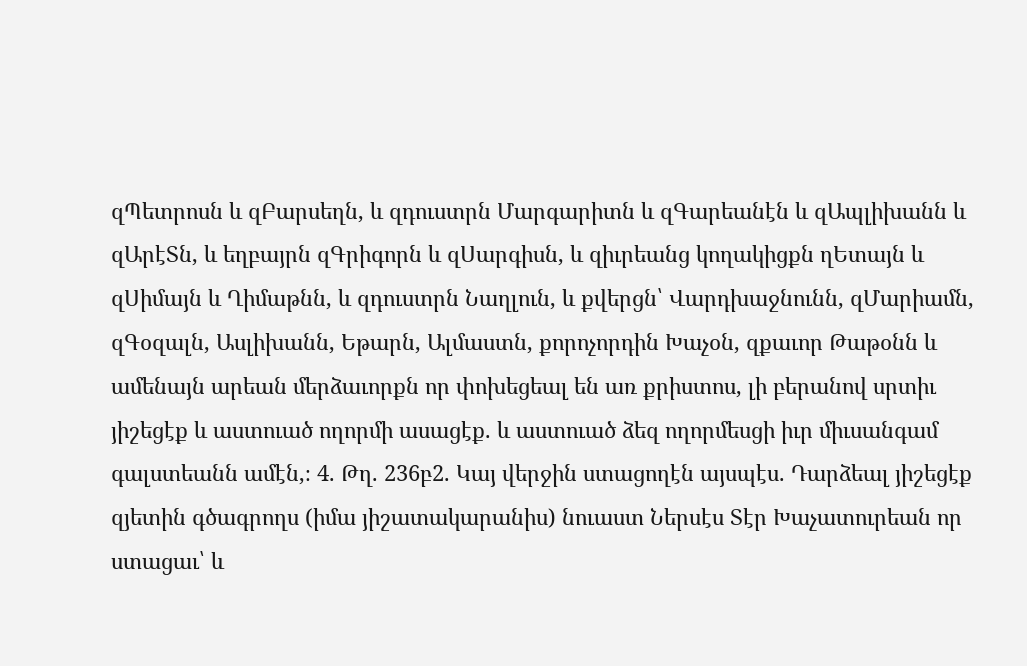զՊետրոսն և զԲարսեղն, և զդուստրն Մարգարիտն և զԳարեանէն և զԱպլիխանն և զԱրէՏն, և եղբայրն զԳրիգորն և զՍարգիսն, և զիւրեանց կողակիցքն ղԵտայն և զՍիմայն և Ղիմաթնն, և զդուստրն Նաղլուն, և քվերցն՝ Վարդխաջնունն, զՄարիամն, զԳօզալն, Ասլիխանն, Եթարն, Ալմաստն, քորոչորդին Խաչօն, զքաւոր Թաթօնն և ամենայն արեան մերձաւորքն որ փոխեցեալ են առ քրիստոս, լի բերանով սրտիւ յիշեցէք և աստուած ողորմի ասացէք. և աստուած ձեզ ողորմեսցի իւր միւսանգամ գալստեանն ամէն,։ 4. Թղ. 236բ2. Կայ վերջին ստացողէն այսպէս. Դարձեալ յիշեցէք զյետին գծագրողս (իմա յիշատակարանիս) նուաստ Ներսէս Տէր Խաչատուրեան որ ստացաւ՝ և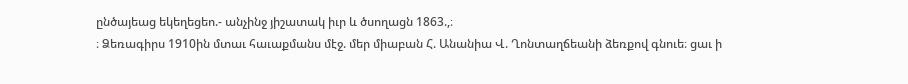ընծայեաց եկեղեցեո.- անչինջ յիշատակ իւր և ծսողացն 1863.,։
։ Ձեռագիրս 1910ին մտաւ հաւաքմանս մէջ. մեր միաբան Հ. Անանիա Վ. Ղոնտաղճեանի ձեռքով գնուե։ ցաւ ի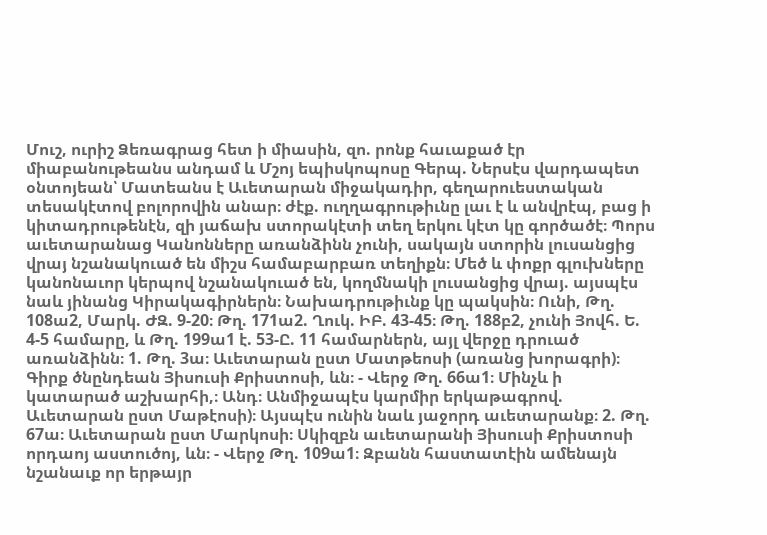Մուշ, ուրիշ Ձեռագրաց հետ ի միասին, զո. րոնք հաւաքած էր միաբանութեանս անդամ և Մշոյ եպիսկոպոսը Գերպ. Ներսէս վարդապետ օնտոյեան՝ Մատեանս է Աւետարան միջակադիր, գեղարուեստական տեսակէտով բոլորովին անար։ ժէք. ուղղագրութիւնը լաւ է և անվրէպ, բաց ի կիտադրութենէն, զի յաճախ ստորակէտի տեղ երկու կէտ կը գործածէ։ Պորս աւետարանաց Կանոնները առանձինն չունի, սակայն ստորին լուսանցից վրայ նշանակուած են միշս համաբարբառ տեղիքն։ Մեծ և փոքր գլուխները կանոնաւոր կերպով նշանակուած են, կողմնակի լուսանցից վրայ. այսպէս նաև յինանց Կիրակագիրներն։ Նախադրութիւնք կը պակսին։ Ունի, Թղ. 108ա2, Մարկ. ԺԶ. 9-20։ Թղ. 171ա2. Ղուկ. ԻԲ. 43-45։ Թղ. 188բ2, չունի Յովհ. Ե. 4-5 համարը, և Թղ. 199ա1 է. 53-Ը. 11 համարներն, այլ վերջը դրուած առանձինն։ 1. Թղ. 3ա։ Աւետարան ըստ Մատթեոսի (առանց խորագրի)։ Գիրք ծնընդեան Յիսուսի Քրիստոսի, ևն։ - Վերջ Թղ. 66ա1։ Մինչև ի կատարած աշխարհի,։ Անդ։ Անմիջապէս կարմիր երկաթագրով. Աւետարան ըստ Մաթէոսի)։ Այսպէս ունին նաև յաջորդ աւետարանք։ 2. Թղ. 67ա։ Աւետարան ըստ Մարկոսի։ Սկիզբն աւետարանի Յիսուսի Քրիստոսի որդաոյ աստուծոյ, ևն։ - Վերջ Թղ. 109ա1։ Զբանն հաստատէին ամենայն նշանաւք որ երթայր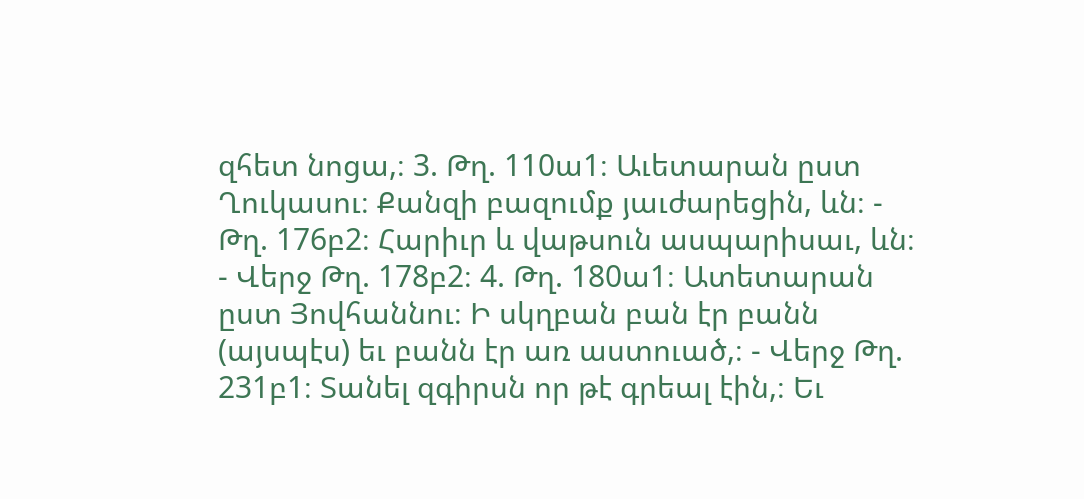զհետ նոցա,։ 3. Թղ. 110ա1։ Աւետարան ըստ Ղուկասու։ Քանզի բազումք յաւժարեցին, ևն։ - Թղ. 176բ2։ Հարիւր և վաթսուն ասպարիսաւ, ևն։ - Վերջ Թղ. 178բ2։ 4. Թղ. 180ա1։ Ատետարան ըստ Յովհաննու։ Ի սկղբան բան էր բանն (այսպէս) եւ բանն էր առ աստուած,։ - Վերջ Թղ. 231բ1։ Տանել զգիրսն որ թէ գրեալ էին,։ Եւ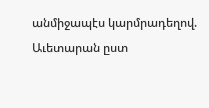անմիջապէս կարմրադեղով. Աւետարան ըստ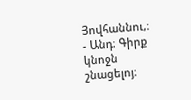Յովհաննու,։ - Անդ։ Գիրք կնոջն շնացելոյ։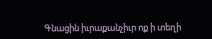Գնացին իւրաքանչիւր ոք ի տեղի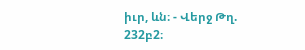իւր, ևն։ - Վերջ Թղ. 232բ2։